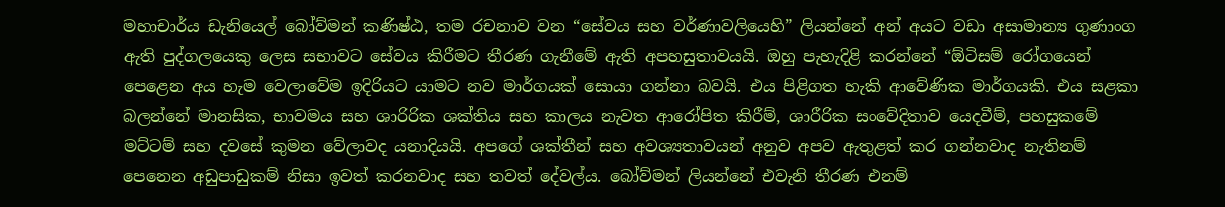මහාචාර්ය ඩැනියෙල් බෝව්මන් කණිෂ්ඨ, තම රචනාව වන “සේවය සහ වර්ණාවලියෙහි” ලියන්නේ අන් අයට වඩා අසාමාන්‍ය ගුණාංග ඇති පුද්ගලයෙකු ලෙස සභාවට සේවය කිරීමට තීරණ ගැනීමේ ඇති අපහසුතාවයයි. ඔහු පැහැදිළි කරන්නේ “ඕටිසම් රෝගයෙන් පෙළෙන අය හැම වෙලාවේම ඉදිරියට යාමට නව මාර්ගයක් සොයා ගන්නා බවයි. එය පිළිගත හැකි ආවේණික මාර්ගයකි. එය සළකා බලන්නේ මානසික, භාවමය සහ ශාරිරික ශක්තිය සහ කාලය නැවත ආරෝපිත කිරීම්, ශාරීරික සංවේදිතාව යෙදවීම්, පහසුකමේ මට්ටම් සහ දවසේ කුමන වේලාවද යනාදියයි. අපගේ ශක්තීන් සහ අවශ්‍යතාවයන් අනුව අපව ඇතුළත් කර ගන්නවාද නැතිනම් පෙනෙන අඩුපාඩුකම් නිසා ඉවත් කරනවාද සහ තවත් දේවල්ය. බෝව්මන් ලියන්නේ එවැනි තීරණ එනම්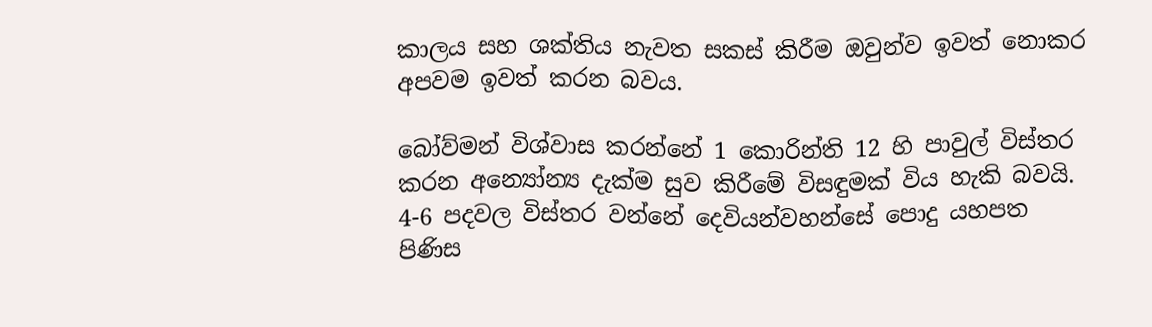කාලය සහ ශක්තිය නැවත සකස් කිරීම ඔවුන්ව ඉවත් නොකර අපවම ඉවත් කරන බවය.

බෝව්මන් විශ්වාස කරන්නේ 1 කොරින්ති 12 හි පාවුල් විස්තර කරන අන්‍යෝන්‍ය දැක්ම සුව කිරීමේ විසඳුමක් විය හැකි බවයි. 4-6 පදවල විස්තර වන්නේ දෙවියන්වහන්සේ පොදු යහපත පිණිස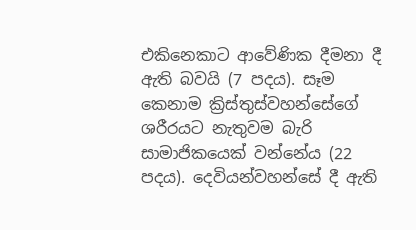එකිනෙකාට ආවේණික දීමනා දී ඇති බවයි (7 පදය). සෑම කෙනාම ක්‍රිස්තුස්වහන්සේගේ ශරීරයට නැතුවම බැරි සාමාජිකයෙක් වන්නේය (22 පදය). දෙවියන්වහන්සේ දී ඇති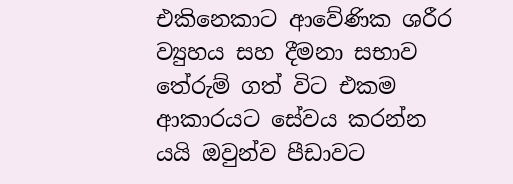එකිනෙකාට ආවේණික ශරීර ව්‍යුහය සහ දීමනා සභාව තේරුම් ගත් විට එකම ආකාරයට සේවය කරන්න යයි ඔවුන්ව පීඩාවට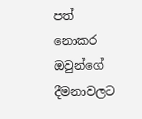පත් නොකර ඔවුන්ගේ දීමනාවලට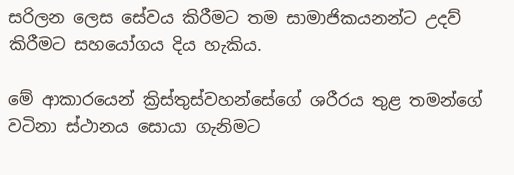සරිලන ලෙස සේවය කිරීමට තම සාමාජිකයනන්ට උදව් කිරීමට සහයෝගය දිය හැකිය.

මේ ආකාරයෙන් ක්‍රිස්තුස්වහන්සේගේ ශරීරය තුළ තමන්ගේ වටිනා ස්ථානය සොයා ගැනිමට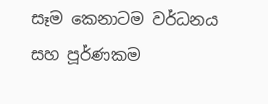සෑම කෙනාටම වර්ධනය සහ පූර්ණකම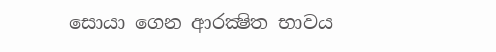සොයා ගෙන ආරක්‍ෂිත භාවය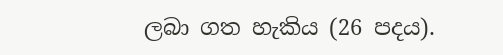ලබා ගත හැකිය (26 පදය).